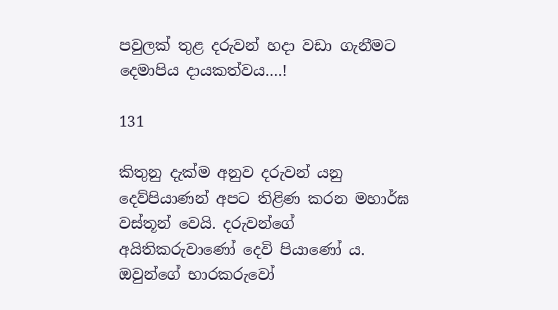පවුලක් තුළ දරුවන් හදා වඩා ගැනීමට දෙමාපිය දායකත්වය….!

131

කිතුනු දැක්ම අනුව දරුවන් යනු දෙව්පියාණන් අපට තිළිණ කරන මහාර්ඝ වස්තූන් වෙයි. දරුවන්ගේ අයිතිකරුවාණෝ දෙවි පියාණෝ ය. ඔවුන්ගේ භාරකරුවෝ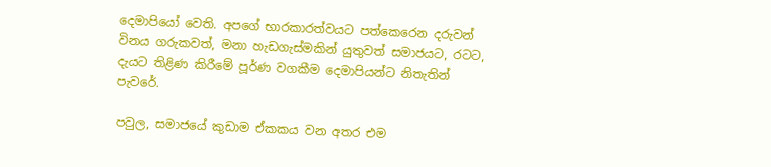දෙමාපියෝ වෙති. අපගේ භාරකාරත්වයට පත්කෙරෙන දරුවන් විනය ගරුකවත්, මනා හැඩගැස්මකින් යුතුවත් සමාජයට, රටට, දැයට තිළිණ කිරීමේ පූර්ණ වගකීම දෙමාපියන්ට නිතැතින් පැවරේ.

පවුල, සමාජයේ කුඩාම ඒකකය වන අතර එම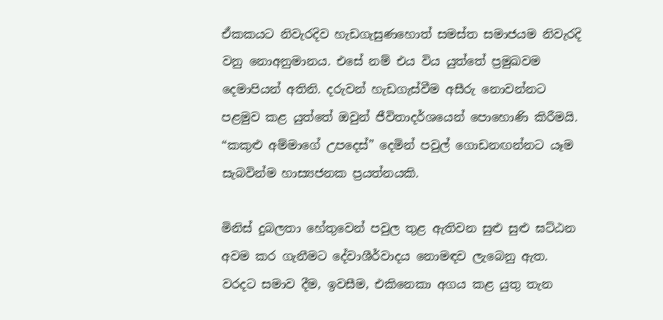ඒකකයට නිවැරදිව හැඩගැසුණහොත් සමස්ත සමාජයම නිවැරදි වනු නොඅනුමානය. එසේ නම් එය විය යුත්තේ ප්‍රමුඛවම දෙමාපියන් අතිනි. දරුවන් හැඩගැස්වීම අසීරු නොවන්නට පළමුව කළ යුත්තේ ඔවුන් ජීවිතාදර්ශයෙන් පොහොණි කිරීමයි. “කකුළු අම්මාගේ උපදෙස්” දෙමින් පවුල් ගොඩනඟන්නට යෑම සැබවින්ම හාස්‍යජනක ප්‍රයත්නයකි.

මිනිස් දුබලතා හේතුවෙන් පවුල තුළ ඇතිවන සුළු සුළු ඝට්ඨන අවම කර ගැනීමට දේවාශීර්වාදය නොමඳව ලැබෙනු ඇත. වරදට සමාව දීම, ඉවසීම, එකිනෙකා අගය කළ යුතු තැන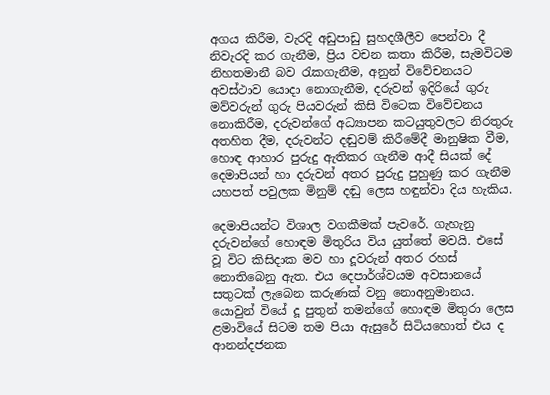අගය කිරීම, වැරදි අඩුපාඩු සුහදශීලීව පෙන්වා දී නිවැරදි කර ගැනීම, ප්‍රිය වචන කතා කිරීම, සැමවිටම නිහතමානී බව රැකගැනීම, අනුන් විවේචනයට අවස්ථාව යොදා නොගැනීම, දරුවන් ඉදිරියේ ගුරු මව්වරුන් ගුරු පියවරුන් කිසි විටෙක විවේචනය නොකිරීම, දරුවන්ගේ අධ්‍යාපන කටයුතුවලට නිරතුරු අතහිත දීම, දරුවන්ට දඬුවම් කිරීමේදී මානුෂික වීම, හොඳ ආහාර පුරුදු ඇතිකර ගැනීම ආදී සියක් දේ දෙමාපියන් හා දරුවන් අතර පුරුදු පුහුණු කර ගැනීම යහපත් පවුලක මිනුම් දඬු ලෙස හඳුන්වා දිය හැකිය.

දෙමාපියන්ට විශාල වගකීමක් පැවරේ. ගැහැනු දරුවන්ගේ හොඳම මිතුරිය විය යුත්තේ මවයි. එසේ වූ විට කිසිදාක මව හා දූවරුන් අතර රහස් නොතිබෙනු ඇත. එය දෙපාර්ශ්වයම අවසානයේ සතුටක් ලැබෙන කරුණක් වනු නොඅනුමානය. යොවුන් වියේ දූ පුතුන් තමන්ගේ හොඳම මිතුරා ලෙස ළමාවියේ සිටම තම පියා ඇසුරේ සිටියහොත් එය ද ආනන්දජනක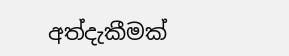අත්දැකීමක්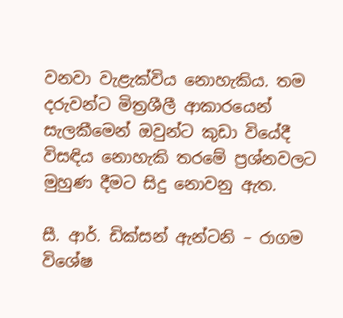වනවා වැළැක්විය නොහැකිය. තම දරුවන්ට මිත්‍රශීලී ආකාරයෙන් සැලකීමෙන් ඔවුන්ට කුඩා වියේදී විසඳිය නොහැකි තරමේ ප්‍රශ්නවලට මුහුණ දීමට සිදු නොවනු ඇත.

සී. ආර්. ඩික්සන් ඇන්ටනි – රාගම විශේෂ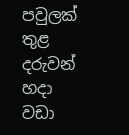පවුලක් තුළ දරුවන් හදා වඩා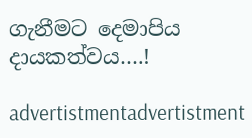ගැනීමට දෙමාපිය දායකත්වය….!

advertistmentadvertistment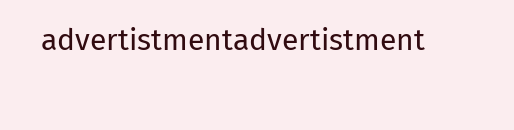advertistmentadvertistment